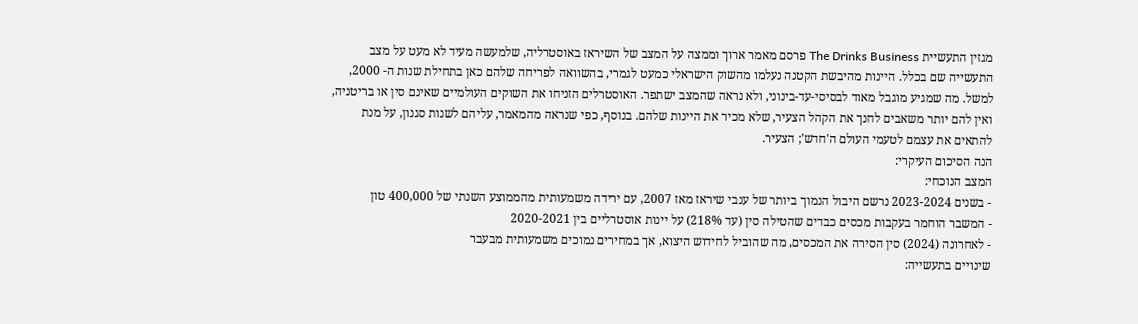מגזין התעשיית The Drinks Business פרסם מאמר ארוך וממצה על המצב של השיראז באוסטרליה, שלמעשה מעיד לא מעט על מצב התעשייה שם בכלל. היינות מהיבשת הקטנה נעלמו מהשוק הישראלי כמעט לגמרי, בהשוואה לפריחה שלהם כאן בתחילת שנות ה- 2000, למשל. מה שמגיע מוגבל מאוד לבסיסי-עד-בינוני, ולא נראה שהמצב ישתפר. האוסטרלים הזניחו את השוקים העולמיים שאינם סין או בריטניה, ואין להם יותר משאבים לחנך את הקהל הצעיר, שלא מכיר את היינות שלהם. בנוסף, כפי שנראה מהמאמר, עליהם לשנות סגנון, על מנת להתאים את עצמם לטעמי העולם ה'חדש'; הצעיר.
הנה הסיכום העיקרי:
המצב הנוכחי:
- בשנים 2023-2024 נרשם היבול הנמוך ביותר של ענבי שיראז מאז 2007, עם ירידה משמעותית מהממוצע השנתי של 400,000 טון
- המשבר הוחמר בעקבות מכסים כבדים שהטילה סין (עד 218%) על יינות אוסטרליים בין 2020-2021
- לאחרונה (2024) סין הסירה את המכסים, מה שהוביל לחידוש היצוא, אך במחירים נמוכים משמעותית מבעבר
שינויים בתעשייה: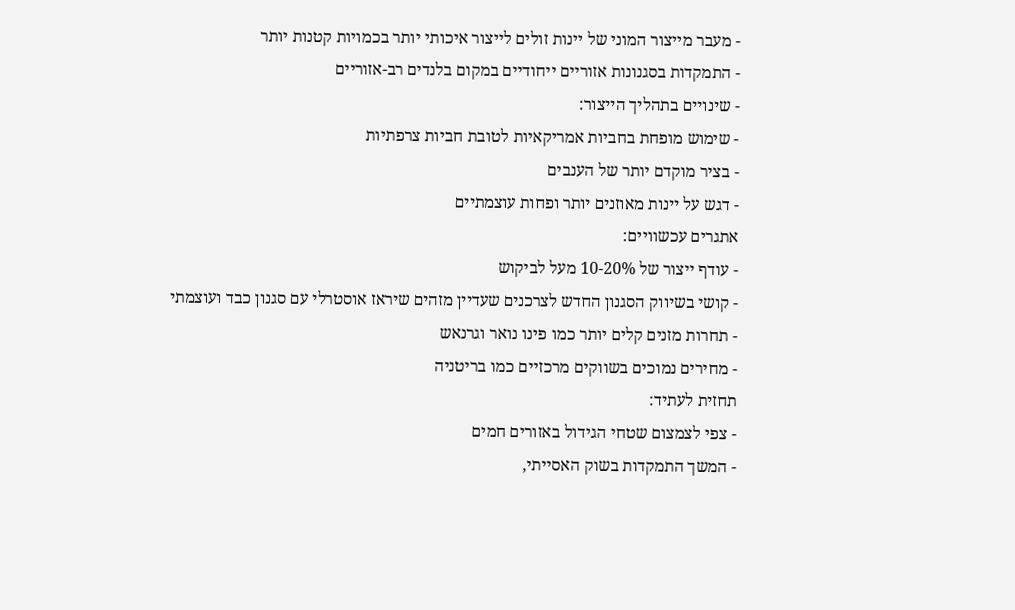- מעבר מייצור המוני של יינות זולים לייצור איכותי יותר בכמויות קטנות יותר
- התמקדות בסגנונות אזוריים ייחודיים במקום בלנדים רב-אזוריים
- שינויים בתהליך הייצור:
- שימוש מופחת בחביות אמריקאיות לטובת חביות צרפתיות
- בציר מוקדם יותר של הענבים
- דגש על יינות מאוזנים יותר ופחות עוצמתיים
אתגרים עכשוויים:
- עודף ייצור של 10-20% מעל לביקוש
- קושי בשיווק הסגנון החדש לצרכנים שעדיין מזהים שיראז אוסטרלי עם סגנון כבד ועוצמתי
- תחרות מזנים קלים יותר כמו פינו נואר וגרנאש
- מחירים נמוכים בשווקים מרכזיים כמו בריטניה
תחזית לעתיד:
- צפי לצמצום שטחי הגידול באזורים חמים
- המשך התמקדות בשוק האסייתי,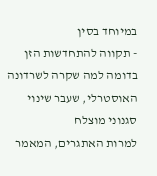במיוחד בסין
- תקווה להתחדשות הזן בדומה למה שקרה לשרדונה האוסטרלי, שעבר שינוי סגנוני מוצלח
למרות האתגרים, המאמר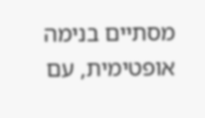מסתיים בנימה אופטימית, עם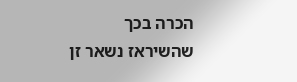הכרה בכך שהשיראז נשאר זן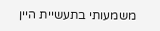משמעותי בתעשיית היין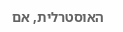האוסטרלית, אם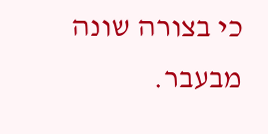כי בצורה שונה מבעבר.